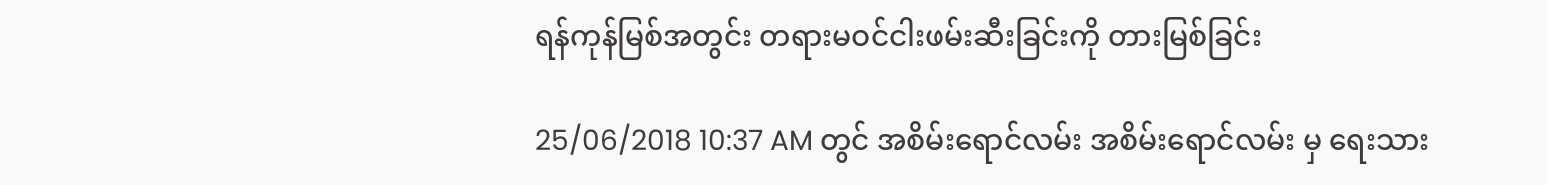ရန်ကုန်မြစ်အတွင်း တရားမဝင်ငါးဖမ်းဆီးခြင်းကို တားမြစ်ခြင်း

25/06/2018 10:37 AM တွင် အစိမ်းရောင်လမ်း အစိမ်းရောင်လမ်း မှ ရေးသား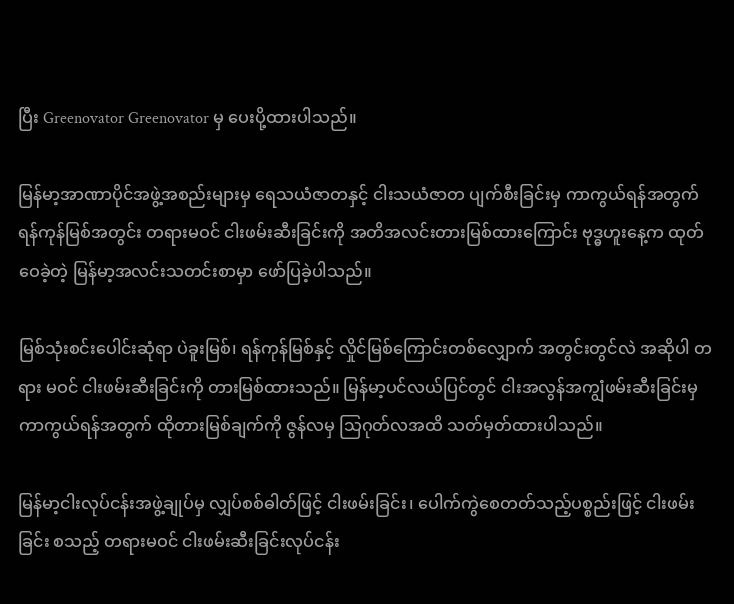ပြီး Greenovator Greenovator မှ ပေးပို့ထားပါသည်။

မြန်မာ့အာဏာပိုင်အဖွဲ့အစည်းများမှ ရေသယံဇာတနှင့် ငါးသယံဇာတ ပျက်စီးခြင်းမှ ကာကွယ်ရန်အတွက်  ရန်ကုန်မြစ်အတွင်း တရားမဝင် ငါးဖမ်းဆီးခြင်းကို အတိအလင်းတားမြစ်ထားကြောင်း ဗုဒ္ဓဟူးနေ့က ထုတ်ဝေခဲ့တဲ့ မြန်မာ့အလင်းသတင်းစာမှာ ဖော်ပြခဲ့ပါသည်။

မြစ်သုံးစင်းပေါင်းဆုံရာ ပဲခူးမြစ်၊ ရန်ကုန်မြစ်နှင့် လှိုင်မြစ်ကြောင်းတစ်လျှောက် အတွင်းတွင်လဲ အဆိုပါ တရား မဝင် ငါးဖမ်းဆီးခြင်းကို တားမြစ်ထားသည်။ မြန်မာ့ပင်လယ်ပြင်တွင် ငါးအလွန်အကျွံဖမ်းဆီးခြင်းမှ ကာကွယ်ရန်အတွက် ထိုတားမြစ်ချက်ကို ဇွန်လမှ သြဂုတ်လအထိ သတ်မှတ်ထားပါသည်။

မြန်မာ့ငါးလုပ်ငန်းအဖွဲ့ချုပ်မှ လျှပ်စစ်ဓါတ်ဖြင့် ငါးဖမ်းခြင်း၊ ပေါက်ကွဲစေတတ်သည့်ပစ္စည်းဖြင့် ငါးဖမ်းခြင်း စသည့် တရားမဝင် ငါးဖမ်းဆီးခြင်းလုပ်ငန်း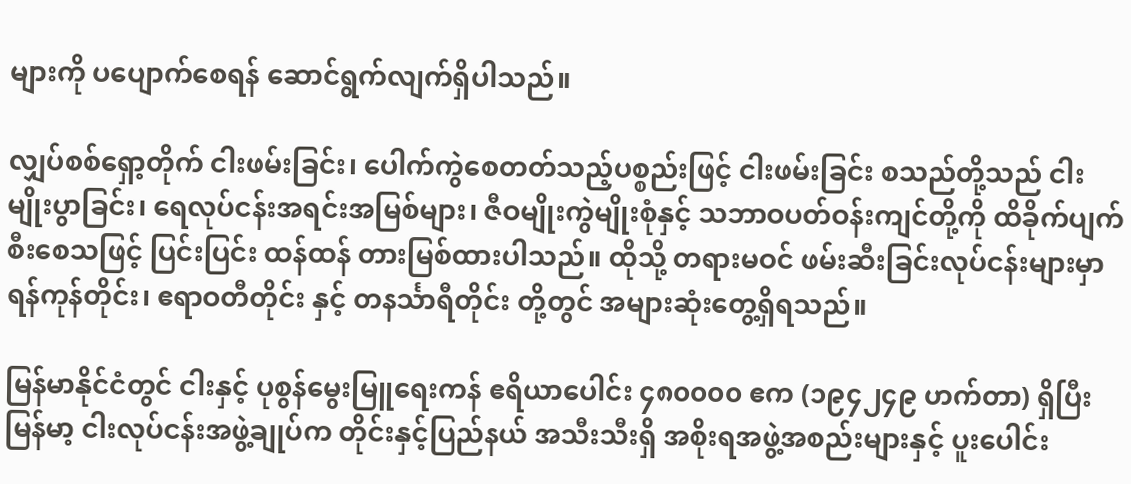များကို ပပျောက်စေရန် ဆောင်ရွက်လျက်ရှိပါသည်။

လျှပ်စစ်ရှော့တိုက် ငါးဖမ်းခြင်း၊ ပေါက်ကွဲစေတတ်သည့်ပစ္စည်းဖြင့် ငါးဖမ်းခြင်း စသည်တို့သည် ငါးမျိုးပွာခြင်း၊ ရေလုပ်ငန်းအရင်းအမြစ်များ၊ ဇီဝမျိုးကွဲမျိုးစုံနှင့် သဘာဝပတ်ဝန်းကျင်တို့ကို ထိခိုက်ပျက်စီးစေသဖြင့် ပြင်းပြင်း ထန်ထန် တားမြစ်ထားပါသည်။ ထိုသို့ တရားမဝင် ဖမ်းဆီးခြင်းလုပ်ငန်းများမှာ ရန်ကုန်တိုင်း၊ ဧရာဝတီတိုင်း နှင့် တနင်္သာရီတိုင်း တို့တွင် အများဆုံးတွေ့ရှိရသည်။

မြန်မာနိုင်ငံတွင် ငါးနှင့် ပုစွန်မွေးမြူရေးကန် ဧရိယာပေါင်း ၄၈၀၀၀၀ ဧက (၁၉၄၂၄၉ ဟက်တာ) ရှိပြီး မြန်မာ့ ငါးလုပ်ငန်းအဖွဲ့ချုပ်က တိုင်းနှင့်ပြည်နယ် အသီးသီးရှိ အစိုးရအဖွဲ့အစည်းများနှင့် ပူးပေါင်း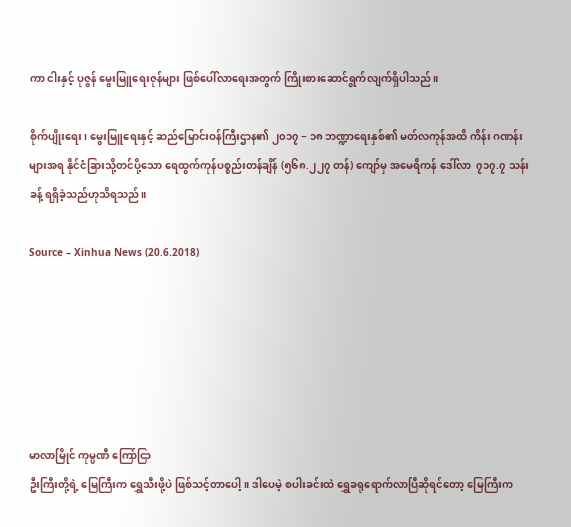ကာ ငါးနှင့် ပုဇွန် မွေးမြူရေးဇုန်များ ဖြစ်ပေါ်လာရေးအတွက် ကြိုးစားဆောင်ရွက်လျက်ရှိပါသည်။

စိုက်ပျိုးရေး၊ မွေးမြူရေးနှင့် ဆည်မြောင်းဝန်ကြီးဌာန၏ ၂၀၁၇ − ၁၈ ဘဏ္ဍာရေးနှစ်၏ မတ်လကုန်အထိ ကိန်း ဂဏန်းများအရ နိုင်ငံခြားသို့တင်ပို့သော ရေထွက်ကုန်ပစ္စည်းတန်ချိန် (၅၆၈.၂၂၇ တန်) ကျော်မှ အမေရိကန် ဒေါ်လာ  ၇၁၇.၇ သန်းခန့် ရရှိခဲ့သည်ဟုသိရသည်။

Source – Xinhua News (20.6.2018)






မာလာမြိုင် ကုမ္ပဏီ ကြော်ငြာ
ဦးကြီးတို့ရဲ့ မြေကြီးက ရွှေသီးဖို့ပဲ ဖြစ်သင့်တာပေါ့။ ဒါပေမဲ့ စပါးခင်းထဲ ရွှေခရုရောက်လာပြီဆိုရင်တော့ မြေကြီးက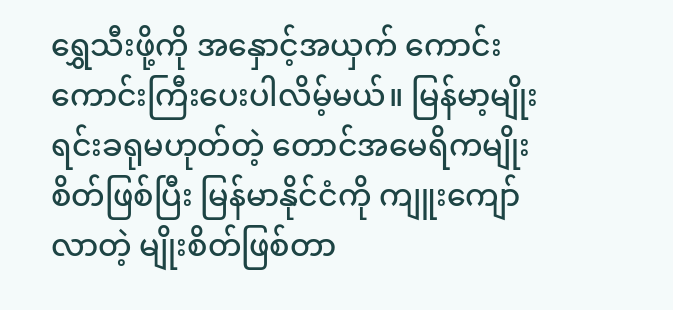ရွှေသီးဖို့ကို အနှောင့်အယှက် ကောင်းကောင်းကြီးပေးပါလိမ့်မယ်။ မြန်မာ့မျိုးရင်းခရုမဟုတ်တဲ့ တောင်အမေရိကမျိုးစိတ်ဖြစ်ပြီး မြန်မာနိုင်ငံကို ကျူးကျော်လာတဲ့ မျိုးစိတ်ဖြစ်တာ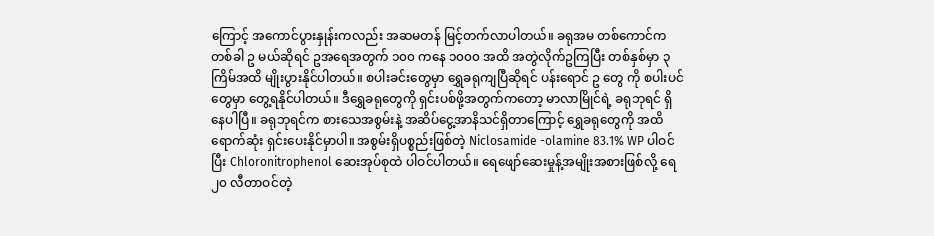ကြောင့် အကောင်ပွားနှုန်းကလည်း အဆမတန် မြင့်တက်လာပါတယ်။ ခရုအမ တစ်ကောင်က တစ်ခါ ဥ မယ်ဆိုရင် ဥအရေအတွက် ၁၀၀ ကနေ ၁၀၀၀ အထိ အတွဲလိုက်ဥကြပြီး တစ်နှစ်မှာ ၃ ကြိမ်အထိ မျိုးပွားနိုင်ပါတယ်။ စပါးခင်းတွေမှာ ရွှေခရုကျပြီဆိုရင် ပန်းရောင် ဥ တွေ ကို စပါးပင်တွေမှာ တွေ့ရနိုင်ပါတယ်။ ဒီရွှေခရုတွေကို ရှင်းပစ်ဖို့အတွက်ကတော့ မာလာမြိုင်ရဲ့ ခရုဘုရင် ရှိနေပါပြီ။ ခရုဘုရင်က စားသေအစွမ်းနဲ့ အဆိပ်ငွေ့အာနိသင်ရှိတာကြောင့် ရွှေခရုတွေကို အထိရောက်ဆုံး ရှင်းပေးနိုင်မှာပါ။ အစွမ်းရှိပစ္စည်းဖြစ်တဲ့ Niclosamide -olamine 83.1% WP ပါဝင်ပြီး Chloronitrophenol ဆေးအုပ်စုထဲ ပါဝင်ပါတယ်။ ရေဖျော်ဆေးမှုန့်အမျိုးအစားဖြစ်လို့ ရေ ၂၀ လီတာဝင်တဲ့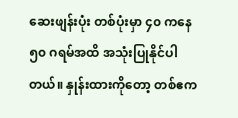ဆေးဖျန်းပုံး တစ်ပုံးမှာ ၄၀ ကနေ ၅၀ ဂရမ်အထိ အသုံးပြုနိုင်ပါတယ်။ နှုန်းထားကိုတော့ တစ်ဧက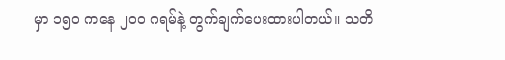မှာ ၁၅၀ ကနေ ၂၀၀ ဂရမ်နဲ့ တွက်ချက်ပေးထားပါတယ်။ သတိ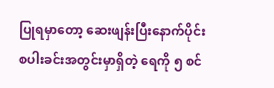ပြုရမှာတော့ ဆေးဖျန်းပြီးနောက်ပိုင်း စပါးခင်းအတွင်းမှာရှိတဲ့ ရေကို ၅ စင်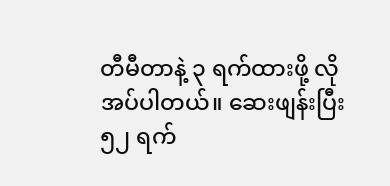တီမီတာနဲ့ ၃ ရက်ထားဖို့ လိုအပ်ပါတယ်။ ဆေးဖျန်းပြီး ၅၂ ရက်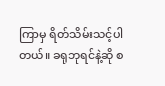ကြာမှ ရိတ်သိမ်းသင့်ပါတယ်။ ခရုဘုရင်နဲ့ဆို စ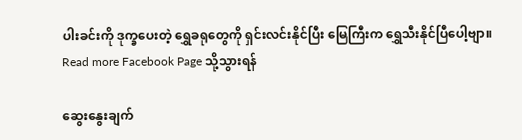ပါးခင်းကို ဒုက္ခပေးတဲ့ ရွှေခရုတွေကို ရှင်းလင်းနိုင်ပြီး မြေကြီးက ရွှေသီးနိုင်ပြီပေါ့ဗျာ။
Read more Facebook Page သို့သွားရန်

ဆွေးနွေးချက်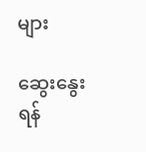များ

ဆွေးနွေးရန်